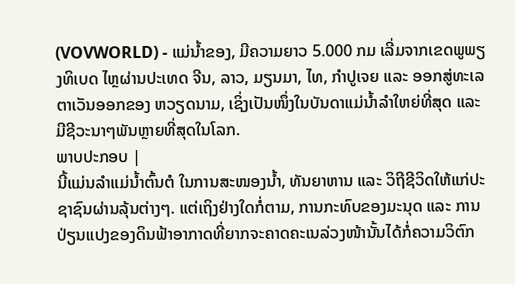(VOVWORLD) - ແມ່ນ້ຳຂອງ, ມີຄວາມຍາວ 5.000 ກມ ເລີ່ມຈາກເຂດພູພຽງທິເບດ ໄຫຼຜ່ານປະເທດ ຈີນ, ລາວ, ມຽນມາ, ໄທ, ກຳປູເຈຍ ແລະ ອອກສູ່ທະເລຕາເວັນອອກຂອງ ຫວຽດນາມ, ເຊິ່ງເປັນໜຶ່ງໃນບັນດາແມ່ນ້ຳລຳໃຫຍ່ທີ່ສຸດ ແລະ ມີຊີວະນາໆພັນຫຼາຍທີ່ສຸດໃນໂລກ.
ພາບປະກອບ |
ນີ້ແມ່ນລຳແມ່ນ້ຳຕົ້ນຕໍ ໃນການສະໜອງນ້ຳ, ທັນຍາຫານ ແລະ ວິຖີຊີວິດໃຫ້ແກ່ປະຊາຊົນຜ່ານລຸ້ນຕ່າງໆ. ແຕ່ເຖິງຢ່າງໃດກໍ່ຕາມ, ການກະທົບຂອງມະນຸດ ແລະ ການປ່ຽນແປງຂອງດິນຟ້າອາກາດທີ່ຍາກຈະຄາດຄະເນລ່ວງໜ້ານັ້ນໄດ້ກໍ່ຄວາມວິຕົກ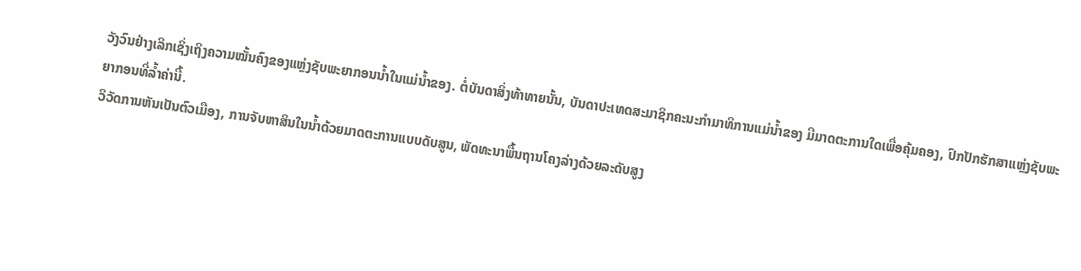ວັງວົນຢ່າງເລິກເຊິ່ງເຖິງຄວາມໝັ້ນຄົງຂອງແຫຼ່ງຊັບພະຍາກອນນ້ຳໃນແມ່ນ້ຳຂອງ. ຕໍ່ບັນດາສິ່ງທ້າທາຍນັ້ນ, ບັນດາປະເທດສະມາຊິກຄະນະກຳມາທິການແມ່ນ້ຳຂອງ ມີມາດຕະການໃດເພື່ອຄຸ້ມຄອງ, ປົກປັກຮັກສາແຫຼ່ງຊັບພະຍາກອນທີ່ລ້ຳຄ່ານີ້.
ວິວັດການຫັນເປັນຕົວເມືອງ, ການຈັບຫາສິນໃນນ້ຳດ້ວຍມາດຕະການແບບດັບສູນ, ພັດທະນາພື້ນຖານໂຄງລ່າງດ້ວຍລະດັບສູງ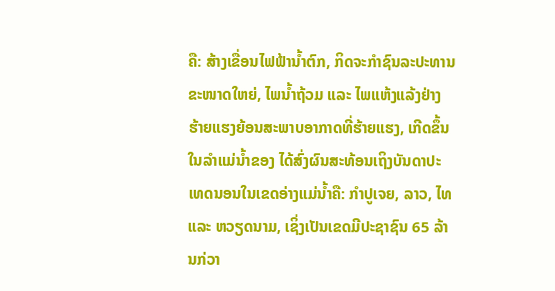ຄື: ສ້າງເຂື່ອນໄຟຟ້ານ້ຳຕົກ, ກິດຈະກຳຊົນລະປະທານຂະໜາດໃຫຍ່, ໄພນ້ຳຖ້ວມ ແລະ ໄພແຫ້ງແລ້ງຢ່າງຮ້າຍແຮງຍ້ອນສະພາບອາກາດທີ່ຮ້າຍແຮງ, ເກີດຂຶ້ນໃນລຳແມ່ນ້ຳຂອງ ໄດ້ສົ່ງຜົນສະທ້ອນເຖິງບັນດາປະເທດນອນໃນເຂດອ່າງແມ່ນ້ຳຄື: ກຳປູເຈຍ, ລາວ, ໄທ ແລະ ຫວຽດນາມ, ເຊິ່ງເປັນເຂດມີປະຊາຊົນ 65 ລ້ານກ່ວາ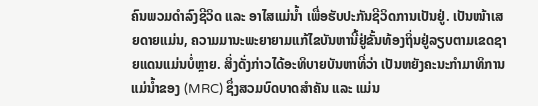ຄົນພວມດຳລົງຊີວິດ ແລະ ອາໄສແມ່ນ້ຳ ເພື່ອຮັບປະກັນຊີວິດການເປັນຢູ່. ເປັນໜ້າເສຍດາຍແມ່ນ, ຄວາມມານະພະຍາຍາມແກ້ໄຂບັນຫານີ້ຢູ່ຂັ້ນທ້ອງຖິ່ນຢູ່ລຽບຕາມເຂດຊາຍແດນແມ່ນບໍ່ຫຼາຍ. ສິ່ງດັ່ງກ່າວໄດ້ອະທິບາຍບັນຫາທີ່ວ່າ ເປັນຫຍັງຄະນະກຳມາທິການແມ່ນ້ຳຂອງ (MRC) ຊຶ່ງສວມບົດບາດສຳຄັນ ແລະ ແມ່ນ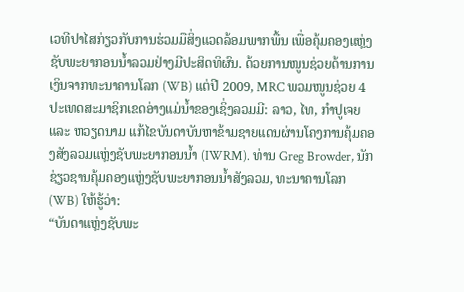ເວທີປາໄສກ່ຽວກັບການຮ່ວມມືສິ່ງແວດລ້ອມພາກພື້ນ ເພື່ອຄຸ້ມຄອງແຫຼ່ງຊັບພະຍາກອນນ້ຳລວມຢ່າງມີປະສິດທິຜົນ. ດ້ວຍການໜູນຊ່ວຍດ້ານການເງິນຈາກທະນາຄານໂລກ (WB) ແຕ່ປີ 2009, MRC ພວມໜູນຊ່ວຍ 4 ປະເທດສະມາຊິກເຂດອ່າງແມ່ນ້ຳຂອງເຊິ່ງລວມມີ: ລາວ, ໄທ, ກຳປູເຈຍ ແລະ ຫວຽດນາມ ແກ້ໄຂບັນດາບັນຫາຂ້າມຊາຍແດນຜ່ານໂຄງການຄຸ້ມຄອງສັງລວມແຫຼ່ງຊັບພະຍາກອນນ້ຳ (IWRM). ທ່ານ Greg Browder, ນັກຊ່ຽວຊານຄຸ້ມຄອງແຫຼ່ງຊັບພະຍາກອນນ້ຳສັງລວມ, ທະນາຄານໂລກ (WB) ໃຫ້ຮູ້ວ່າ:
“ບັນດາແຫຼ່ງຊັບພະ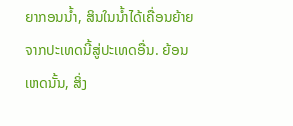ຍາກອນນ້ຳ, ສິນໃນນ້ຳໄດ້ເຄື່ອນຍ້າຍຈາກປະເທດນີ້ສູ່ປະເທດອື່ນ. ຍ້ອນເຫດນັ້ນ, ສິ່ງ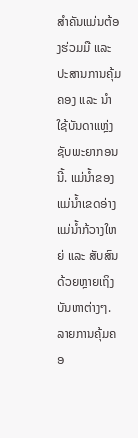ສຳຄັນແມ່ນຕ້ອງຮ່ວມມື ແລະ ປະສານການຄຸ້ມຄອງ ແລະ ນຳໃຊ້ບັນດາແຫຼ່ງຊັບພະຍາກອນນີ້. ແມ່ນ້ຳຂອງ ແມ່ນ້ຳເຂດອ່າງແມ່ນ້ຳກ້ວາງໃຫຍ່ ແລະ ສັບສົນດ້ວຍຫຼາຍເຖິງບັນຫາຕ່າງໆ. ລາຍການຄຸ້ມຄອ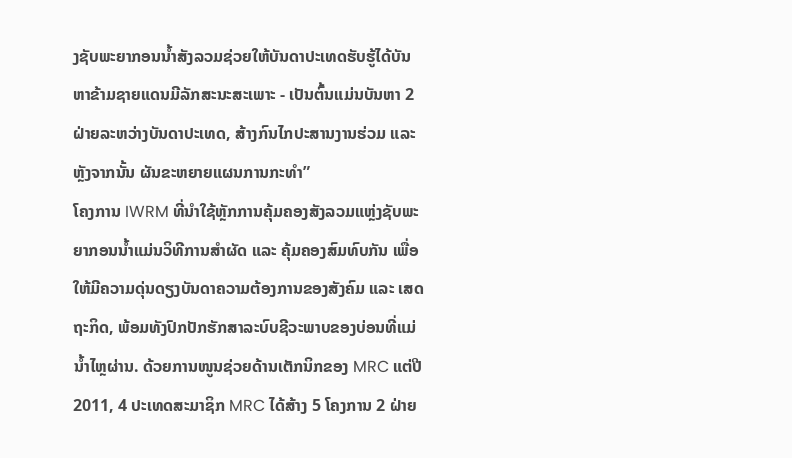ງຊັບພະຍາກອນນ້ຳສັງລວມຊ່ວຍໃຫ້ບັນດາປະເທດຮັບຮູ້ໄດ້ບັນຫາຂ້າມຊາຍແດນມີລັກສະນະສະເພາະ - ເປັນຕົ້ນແມ່ນບັນຫາ 2 ຝ່າຍລະຫວ່າງບັນດາປະເທດ, ສ້າງກົນໄກປະສານງານຮ່ວມ ແລະ ຫຼັງຈາກນັ້ນ ຜັນຂະຫຍາຍແຜນການກະທຳ”
ໂຄງການ IWRM ທີ່ນຳໃຊ້ຫຼັກການຄຸ້ມຄອງສັງລວມແຫຼ່ງຊັບພະຍາກອນນ້ຳແມ່ນວິທີການສຳຜັດ ແລະ ຄຸ້ມຄອງສົມທົບກັນ ເພື່ອໃຫ້ມີຄວາມດຸ່ນດຽງບັນດາຄວາມຕ້ອງການຂອງສັງຄົມ ແລະ ເສດຖະກິດ, ພ້ອມທັງປົກປັກຮັກສາລະບົບຊີວະພາບຂອງບ່ອນທີ່ແມ່ນ້ຳໄຫຼຜ່ານ. ດ້ວຍການໜູນຊ່ວຍດ້ານເຕັກນິກຂອງ MRC ແຕ່ປີ 2011, 4 ປະເທດສະມາຊິກ MRC ໄດ້ສ້າງ 5 ໂຄງການ 2 ຝ່າຍ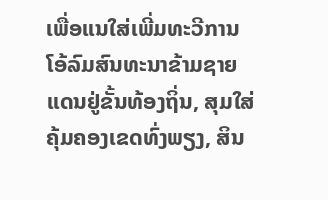ເພື່ອແນໃສ່ເພີ່ມທະວີການໂອ້ລົມສົນທະນາຂ້າມຊາຍແດນຢູ່ຂັ້ນທ້ອງຖິ່ນ, ສຸມໃສ່ຄຸ້ມຄອງເຂດທົ່ງພຽງ, ສິນ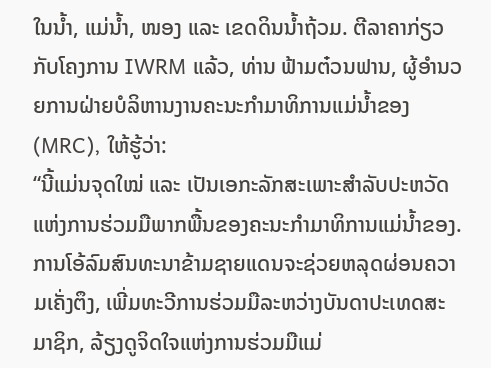ໃນນ້ຳ, ແມ່ນ້ຳ, ໜອງ ແລະ ເຂດດິນນ້ຳຖ້ວມ. ຕີລາຄາກ່ຽວກັບໂຄງການ IWRM ແລ້ວ, ທ່ານ ຟ້າມຕ໋ວນຟານ, ຜູ້ອຳນວຍການຝ່າຍບໍລິຫານງານຄະນະກຳມາທິການແມ່ນ້ຳຂອງ (MRC), ໃຫ້ຮູ້ວ່າ:
“ນີ້ແມ່ນຈຸດໃໝ່ ແລະ ເປັນເອກະລັກສະເພາະສຳລັບປະຫວັດແຫ່ງການຮ່ວມມືພາກພື້ນຂອງຄະນະກຳມາທິການແມ່ນ້ຳຂອງ. ການໂອ້ລົມສົນທະນາຂ້າມຊາຍແດນຈະຊ່ວຍຫລຸດຜ່ອນຄວາມເຄັ່ງຕຶງ, ເພີ່ມທະວີການຮ່ວມມືລະຫວ່າງບັນດາປະເທດສະມາຊິກ, ລ້ຽງດູຈິດໃຈແຫ່ງການຮ່ວມມືແມ່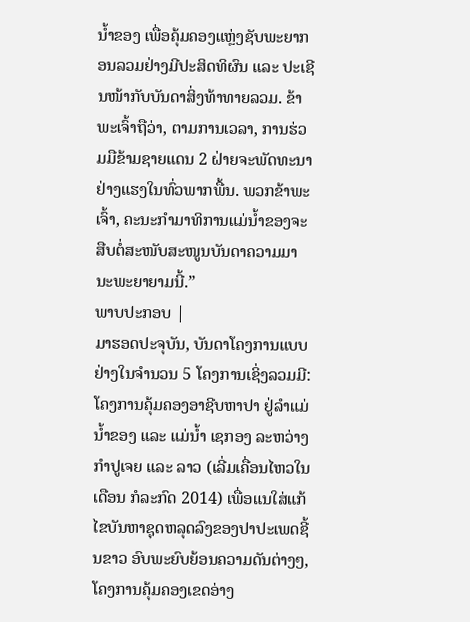ນ້ຳຂອງ ເພື່ອຄຸ້ມຄອງແຫຼ່ງຊັບພະຍາກອນລວມຢ່າງມີປະສິດທິຜົນ ແລະ ປະເຊີນໜ້າກັບບັນດາສິ່ງທ້າທາຍລວມ. ຂ້າພະເຈົ້າຖືວ່າ, ຕາມການເວລາ, ການຮ່ວມມືຂ້າມຊາຍແດນ 2 ຝ່າຍຈະພັດທະນາຢ່າງແຮງໃນທົ່ວພາກພື້ນ. ພວກຂ້າພະເຈົ້າ, ຄະນະກຳມາທິການແມ່ນ້ຳຂອງຈະສືບຕໍ່ສະໜັບສະໜູນບັນດາຄວາມມານະພະຍາຍາມນີ້.”
ພາບປະກອບ |
ມາຮອດປະຈຸບັນ, ບັນດາໂຄງການແບບຢ່າງໃນຈຳນວນ 5 ໂຄງການເຊິ່ງລວມມີ: ໂຄງການຄຸ້ມຄອງອາຊີບຫາປາ ຢູ່ລຳແມ່ນ້ຳຂອງ ແລະ ແມ່ນ້ຳ ເຊກອງ ລະຫວ່າງ ກຳປູເຈຍ ແລະ ລາວ (ເລີ່ມເຄື່ອນໄຫວໃນເດືອນ ກໍລະກົດ 2014) ເພື່ອແນໃສ່ແກ້ໄຂບັນຫາຊຸດຫລຸດລົງຂອງປາປະເພດຊີ້ນຂາວ ອົບພະຍົບຍ້ອນຄວາມດັນຕ່າງໆ, ໂຄງການຄຸ້ມຄອງເຂດອ່າງ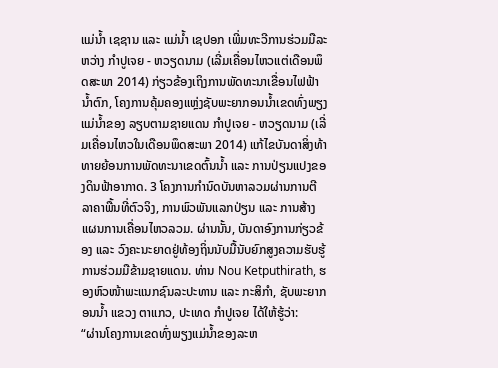ແມ່ນ້ຳ ເຊຊານ ແລະ ແມ່ນ້ຳ ເຊປອກ ເພີ່ມທະວີການຮ່ວມມືລະຫວ່າງ ກຳປູເຈຍ - ຫວຽດນາມ (ເລີ່ມເຄື່ອນໄຫວແຕ່ເດືອນພຶດສະພາ 2014) ກ່ຽວຂ້ອງເຖິງການພັດທະນາເຂື່ອນໄຟຟ້ານ້ຳຕົກ, ໂຄງການຄຸ້ມຄອງແຫຼ່ງຊັບພະຍາກອນນ້ຳເຂດທົ່ງພຽງແມ່ນ້ຳຂອງ ລຽບຕາມຊາຍແດນ ກຳປູເຈຍ - ຫວຽດນາມ (ເລີ່ມເຄື່ອນໄຫວໃນເດືອນພຶດສະພາ 2014) ແກ້ໄຂບັນດາສິ່ງທ້າທາຍຍ້ອນການພັດທະນາເຂດຕົ້ນນ້ຳ ແລະ ການປ່ຽນແປງຂອງດິນຟ້າອາກາດ. 3 ໂຄງການກຳນົດບັນຫາລວມຜ່ານການຕີລາຄາພື້ນທີ່ຕົວຈິງ, ການພົວພັນແລກປ່ຽນ ແລະ ການສ້າງແຜນການເຄື່ອນໄຫວລວມ. ຜ່ານນັ້ນ, ບັນດາອົງການກ່ຽວຂ້ອງ ແລະ ວົງຄະນະຍາດຢູ່ທ້ອງຖິ່ນນັບມື້ນັບຍົກສູງຄວາມຮັບຮູ້ການຮ່ວມມືຂ້າມຊາຍແດນ. ທ່ານ Nou Ketputhirath, ຮອງຫົວໜ້າພະແນກຊົນລະປະທານ ແລະ ກະສິກຳ, ຊັບພະຍາກອນນ້ຳ ແຂວງ ຕາແກວ, ປະເທດ ກຳປູເຈຍ ໄດ້ໃຫ້ຮູ້ວ່າ:
“ຜ່ານໂຄງການເຂດທົ່ງພຽງແມ່ນ້ຳຂອງລະຫ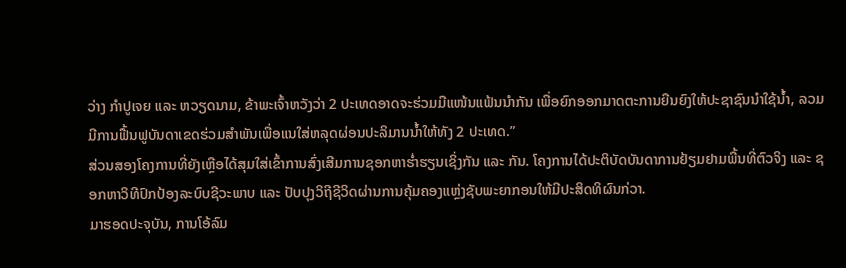ວ່າງ ກຳປູເຈຍ ແລະ ຫວຽດນາມ, ຂ້າພະເຈົ້າຫວັງວ່າ 2 ປະເທດອາດຈະຮ່ວມມືແໜ້ນແຟ້ນນຳກັນ ເພື່ອຍົກອອກມາດຕະການຍືນຍົງໃຫ້ປະຊາຊົນນຳໃຊ້ນ້ຳ, ລວມມີການຟື້ນຟູບັນດາເຂດຮ່ວມສຳພັນເພື່ອແນໃສ່ຫລຸດຜ່ອນປະລິມານນ້ຳໃຫ້ທັງ 2 ປະເທດ.”
ສ່ວນສອງໂຄງການທີ່ຍັງເຫຼືອໄດ້ສຸມໃສ່ເຂົ້າການສົ່ງເສີມການຊອກຫາຮ່ຳຮຽນເຊິ່ງກັນ ແລະ ກັນ. ໂຄງການໄດ້ປະຕິບັດບັນດາການຢ້ຽມຢາມພື້ນທີ່ຕົວຈິງ ແລະ ຊອກຫາວິທີປົກປ້ອງລະບົບຊີວະພາບ ແລະ ປັບປຸງວິຖີຊີວິດຜ່ານການຄຸ້ມຄອງແຫຼ່ງຊັບພະຍາກອນໃຫ້ມີປະສິດທິຜົນກ່ວາ.
ມາຮອດປະຈຸບັນ, ການໂອ້ລົມ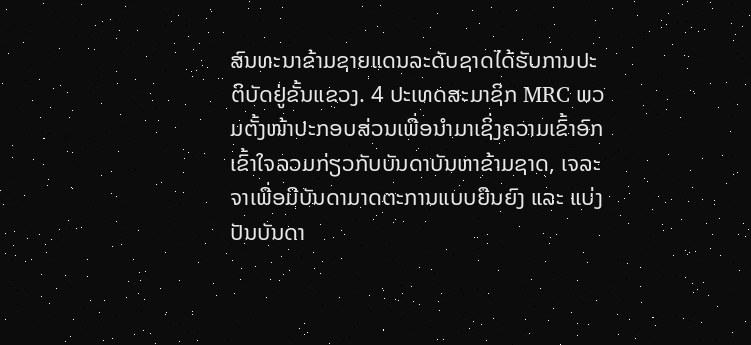ສົນທະນາຂ້າມຊາຍແດນລະດັບຊາດໄດ້ຮັບການປະຕິບັດຢູ່ຂັ້ນແຂວງ. 4 ປະເທດສະມາຊິກ MRC ພວມຕັ້ງໜ້າປະກອບສ່ວນເພື່ອນຳມາເຊິ່ງຄວາມເຂົ້າອົກເຂົ້າໃຈລວມກ່ຽວກັບບັນດາບັນຫາຂ້າມຊາດ, ເຈລະຈາເພື່ອມີບັນດາມາດຕະການແບບຍືນຍົງ ແລະ ແບ່ງປັນບັນດາ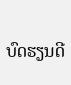ບົດຮຽນດີ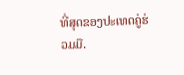ທີ່ສຸດຂອງປະເທດຄູ່ຮ່ວມມື.